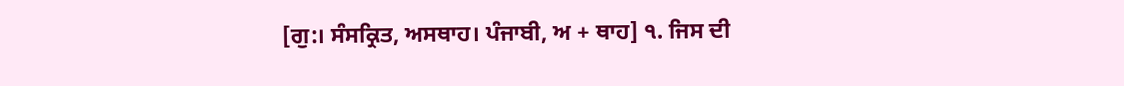[ਗੁ:। ਸੰਸਕ੍ਰਿਤ, ਅਸਥਾਹ। ਪੰਜਾਬੀ, ਅ + ਥਾਹ] ੧. ਜਿਸ ਦੀ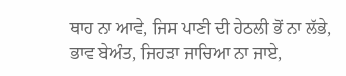ਥਾਹ ਨਾ ਆਵੇ, ਜਿਸ ਪਾਣੀ ਦੀ ਹੇਠਲੀ ਭੋਂ ਨਾ ਲੱਭੇ, ਭਾਵ ਬੇਅੰਤ, ਜਿਹੜਾ ਜਾਚਿਆ ਨਾ ਜਾਏ,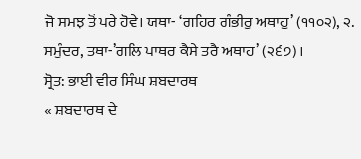ਜੋ ਸਮਝ ਤੋਂ ਪਰੇ ਹੋਵੇ। ਯਥਾ- ‘ਗਹਿਰ ਗੰਭੀਰੁ ਅਥਾਹੁ’ (੧੧੦੨), ੨. ਸਮੁੰਦਰ, ਤਥਾ-’ਗਲਿ ਪਾਥਰ ਕੈਸੇ ਤਰੈ ਅਥਾਹ’ (੨੬੭)।
ਸ੍ਰੋਤ: ਭਾਈ ਵੀਰ ਸਿੰਘ ਸ਼ਬਦਾਰਥ
« ਸ਼ਬਦਾਰਥ ਦੇ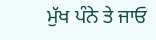ਮੁੱਖ ਪੰਨੇ ਤੇ ਜਾਓ